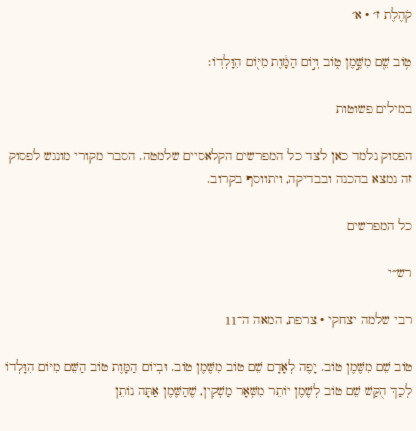קֹהֶלֶת ז׳ · א׳

ט֥וֹב שֵׁ֖ם מִשֶּׁ֣מֶן ט֑וֹב וְי֣וֹם הַמָּ֔וֶת מִיּ֖וֹם הִוָּלְדֽוֹ׃

במילים פשוטות

הפסוק נלמד כאן לצד כל המפרשים הקלאסיים שלמטה. הסבר מקורי מונגש לפסוק זה נמצא בהכנה ובבדיקה, ויתווסף בקרוב.

כל המפרשים

רש״י

רבי שלמה יצחקי · צרפת, המאה ה־11

טוֹב שֵׁם מִשֶּׁמֶן טוֹב. יָפֶה לְאָדָם שֵׁם טוֹב מִשֶּׁמֶן טוֹב. וּבְיוֹם הַמָּוֶת טוֹב הַשֵּׁם מִיּוֹם הִוָּלְדוֹ לְכַךְ הֻקַּשׁ שֵׁם טוֹב לְשֶׁמֶן יוֹתֵר מִשְּׁאָר מַשְׁקִין, שֶׁהַשֶּׁמֶן אַתָּה נוֹתֵן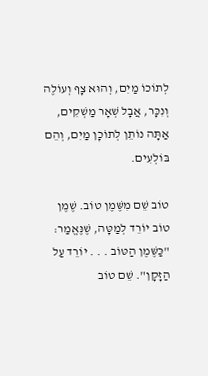לְתוֹכוֹ מַיִם, וְהוּא צָף וְעוֹלֶה וְנִכָּר, אֲבָל שְׁאָר מַשְׁקִים, אַתָּה נוֹתֵן לְתוֹכָן מַיִם, וְהֵם בּוֹלְעִים.

טוֹב שֵׁם מִשֶּׁמֶן טוֹב. שֶׁמֶן טוֹב יוֹרֵד לְמַטָּה, שֶׁנֶּאֱמַר: "כַּשֶּׁמֶן הַטּוֹב . . . יוֹרֵד עַל הַזָּקָן". שֵׁם טוֹב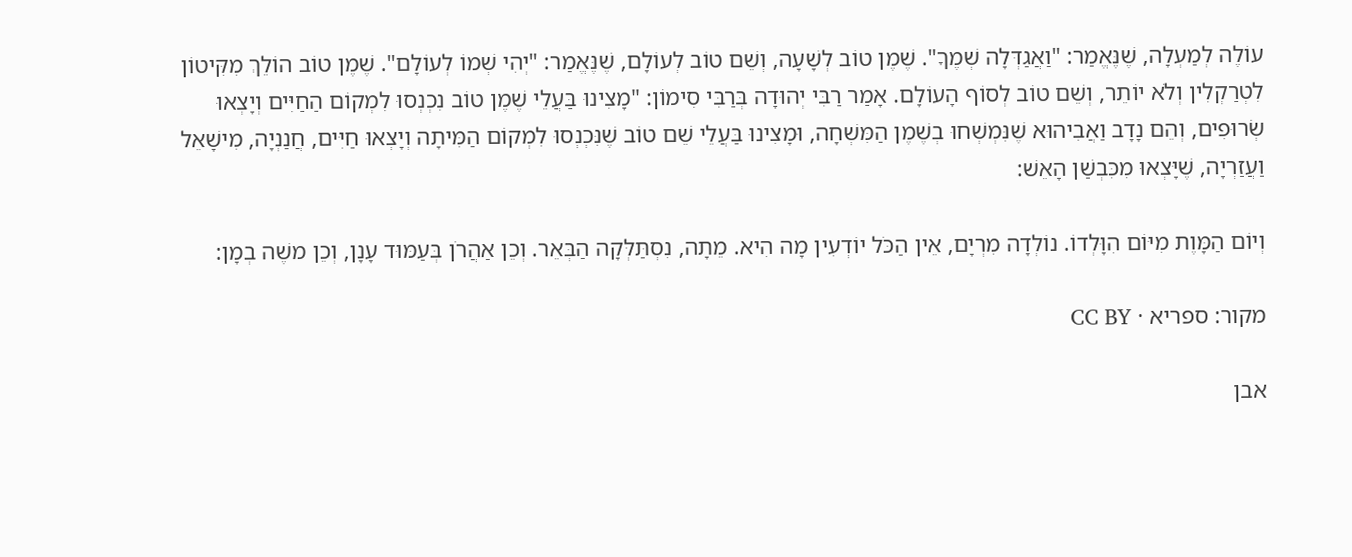עוֹלֶה לְמַעְלָה, שֶׁנֶּאֱמַר: "וַאֲגַדְּלָה שְׁמֶךָ". שֶׁמֶן טוֹב לְשָׁעָה, וְשֵׁם טוֹב לְעוֹלָם, שֶׁנֶּאֱמַר: "יְהִי שְׁמוֹ לְעוֹלָם". שֶׁמֶן טוֹב הוֹלֵךְ מִקִּיטוֹן לִטְרַקְלִין וְלֹא יוֹתֵר, וְשֵׁם טוֹב לְסוֹף הָעוֹלָם. אָמַר רַבִּי יְהוּדָה בְּרַבִּי סִימוֹן: "מָצִינוּ בַּעֲלֵי שֶׁמֶן טוֹב נִכְנְסוּ לִמְקוֹם הַחַיִּים וְיָצְאוּ שְׂרוּפִים, וְהֵם נָדָב וַאֲבִיהוּא שֶׁנִּמְשְׁחוּ בְשֶׁמֶן הַמִּשְׁחָה, וּמָצִינוּ בַּעֲלֵי שֵׁם טוֹב שֶׁנִּכְנְסוּ לִמְקוֹם הַמִּיתָה וְיָצְאוּ חַיִּים, חֲנַנְיָה, מִישָׁאֵל וַעֲזַרְיָה, שֶׁיָּצְאוּ מִכִּבְשַׁן הָאֵשׁ:

וְיוֹם הַמָּוֶת מִיּוֹם הִוָּלְדוֹ. נוֹלְדָה מִרְיָם, אֵין הַכֹּל יוֹדְעִין מָה הִיא. מֵתָה, נִסְתַּלְּקָה הַבְּאֵר. וְכֵן אַהֲרֹן בְּעַמּוּד עָנָן, וְכֵן משֶׁה בְמָן:

מקור: ספריא · CC BY

אבן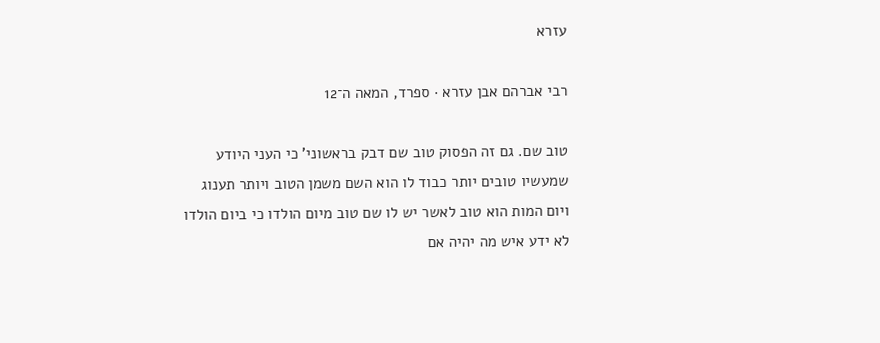עזרא

רבי אברהם אבן עזרא · ספרד, המאה ה־12

טוב שם. גם זה הפסוק טוב שם דבק בראשוני' כי העני היודע שמעשיו טובים יותר כבוד לו הוא השם משמן הטוב ויותר תענוג ויום המות הוא טוב לאשר יש לו שם טוב מיום הולדו כי ביום הולדו לא ידע איש מה יהיה אם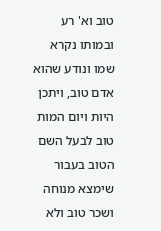טוב וא' רע ובמותו נקרא שמו ונודע שהוא אדם טוב, ויתכן היות ויום המות טוב לבעל השם הטוב בעבור שימצא מנוחה ושכר טוב ולא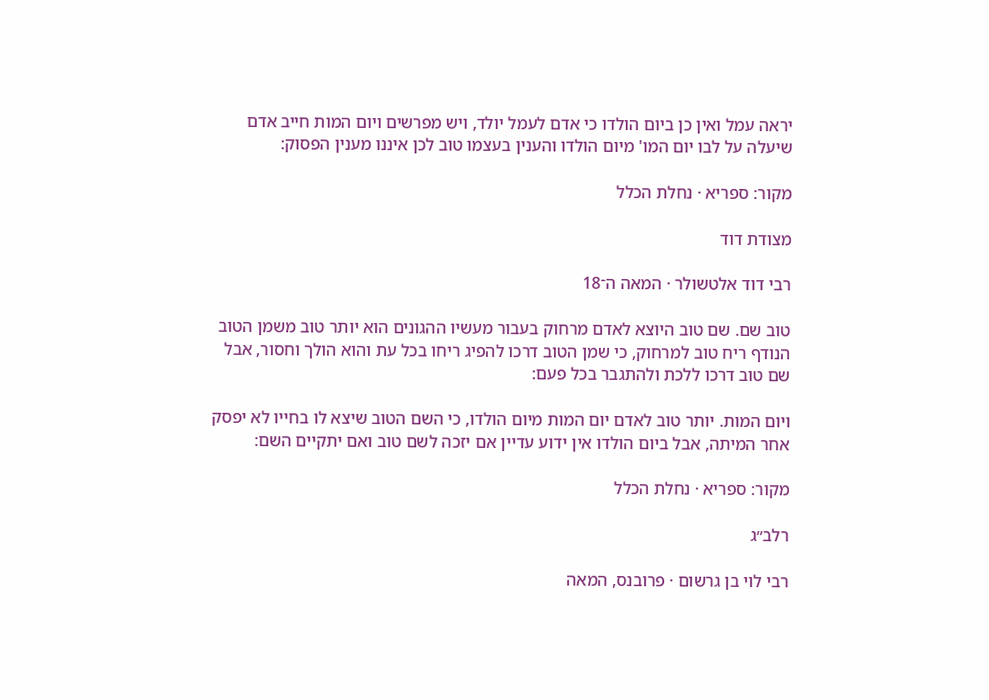יראה עמל ואין כן ביום הולדו כי אדם לעמל יולד, ויש מפרשים ויום המות חייב אדם שיעלה על לבו יום המו' מיום הולדו והענין בעצמו טוב לכן איננו מענין הפסוק:

מקור: ספריא · נחלת הכלל

מצודת דוד

רבי דוד אלטשולר · המאה ה־18

טוב שם. שם טוב היוצא לאדם מרחוק בעבור מעשיו ההגונים הוא יותר טוב משמן הטוב הנודף ריח טוב למרחוק, כי שמן הטוב דרכו להפיג ריחו בכל עת והוא הולך וחסור, אבל שם טוב דרכו ללכת ולהתגבר בכל פעם:

ויום המות. יותר טוב לאדם יום המות מיום הולדו, כי השם הטוב שיצא לו בחייו לא יפסק אחר המיתה, אבל ביום הולדו אין ידוע עדיין אם יזכה לשם טוב ואם יתקיים השם:

מקור: ספריא · נחלת הכלל

רלב״ג

רבי לוי בן גרשום · פרובנס, המאה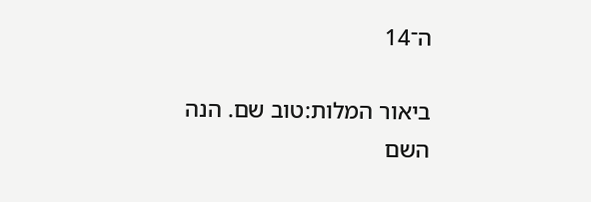ה־14

ביאור המלות:טוב שם. הנה השם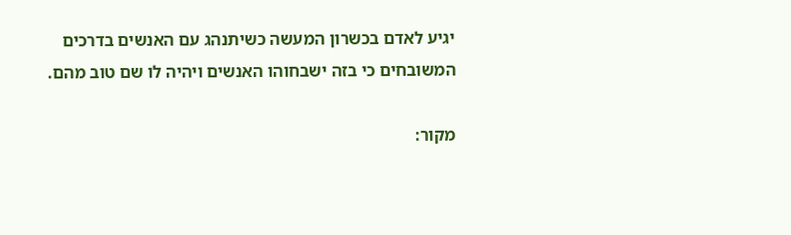יגיע לאדם בכשרון המעשה כשיתנהג עם האנשים בדרכים המשובחים כי בזה ישבחוהו האנשים ויהיה לו שם טוב מהם.

מקור: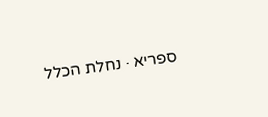ספריא · נחלת הכלל